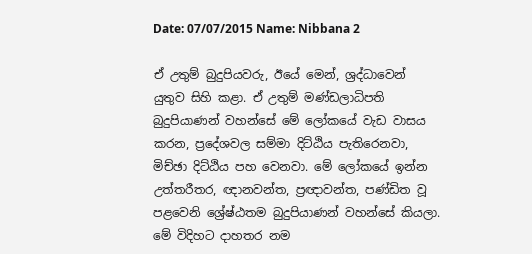Date: 07/07/2015 Name: Nibbana 2

ඒ උතුම් බුදුපියවරු, ඊයේ මෙන්, ශ්‍රද්ධාවෙන් යුතුව සිහි කළා. ඒ උතුම් මණ්ඩලාධිපති බුදුපියාණන් වහන්සේ මේ ලෝකයේ වැඩ වාසය කරන, ප්‍රදේශවල සම්මා දිට්ඨිය පැතිරෙනවා, මිච්ඡා දිට්ඨිය පහ වෙනවා. මේ ලෝකයේ ඉන්න උත්තරීතර, ඥානවන්ත, ප්‍රඥාවන්ත, පණ්ඩිත වූ පළවෙනි ශ්‍රේෂ්ඨතම බුදුපියාණන් වහන්සේ කියලා. මේ විදිහට දාහතර නම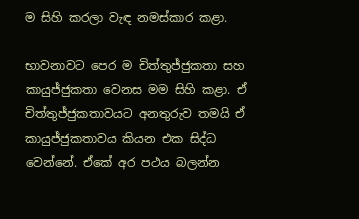ම සිහි කරලා වැඳ නමස්කාර කළා.

භාවනාවට පෙර ම චිත්තුජ්ජුකතා සහ කායුජ්ජුකතා වෙනස මම සිහි කළා. ඒ චිත්තුජ්ජුකතාවයට අනතුරුව තමයි ඒ කායුජ්ජුකතාවය කියන එක සිද්ධ වෙන්නේ. ඒකේ අර පථය බලන්න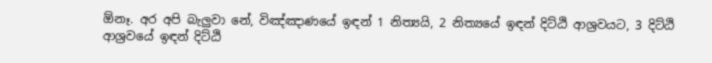ඕනෑ. අර අපි බැලුවා නේ, විඤ්ඤාණයේ ඉඳන් 1 නිත්‍යයි, 2 නිත්‍යයේ ඉඳන් දිට්ඨි ආශ්‍රවයට, 3 දිට්ඨි ආශ්‍රවයේ ඉඳන් දිට්ඨි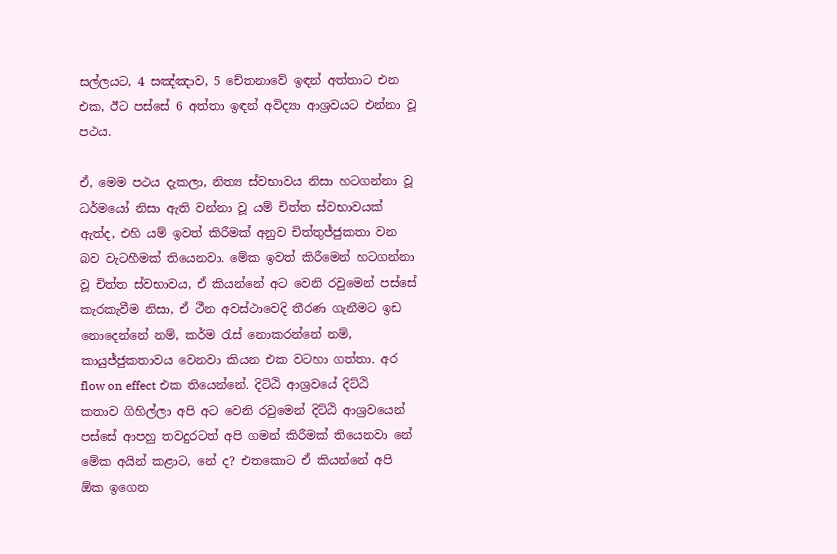සල්ලයට, 4 සඤ්ඤාව, 5 චේතනාවේ ඉඳන් අත්තාට එන එක, ඊට පස්සේ 6 අත්තා ඉඳන් අවිද්‍යා ආශ්‍රවයට එන්නා වූ පථය.

ඒ, මෙම පථය දැකලා, නිත්‍ය ස්වභාවය නිසා හටගන්නා වූ ධර්මයෝ නිසා ඇති වන්නා වූ යම් චිත්ත ස්වභාවයක් ඇත්ද, එහි යම් ඉවත් කිරීමක් අනුව චිත්තුජ්ජුකතා වන බව වැටහීමක් තියෙනවා. මේක ඉවත් කිරීමෙන් හටගන්නා වූ චිත්ත ස්වභාවය, ඒ කියන්නේ අට වෙනි රවුමෙන් පස්සේ කැරකැවීම නිසා, ඒ ථීන අවස්ථාවෙදි තීරණ ගැනීමට ඉඩ නොදෙන්නේ නම්, කර්ම රැස් නොකරන්නේ නම්, කායුජ්ජුකතාවය වෙනවා කියන එක වටහා ගත්තා. අර flow on effect එක තියෙන්නේ. දිට්ඨි ආශ්‍රවයේ දිට්ඨි කතාව ගිහිල්ලා අපි අට වෙනි රවුමෙන් දිට්ඨි ආශ්‍රවයෙන් පස්සේ ආපහු තවදුරටත් අපි ගමන් කිරීමක් තියෙනවා නේ මේක අයින් කළාට, නේ ද? එතකොට ඒ කියන්නේ අපි ඕක ඉගෙන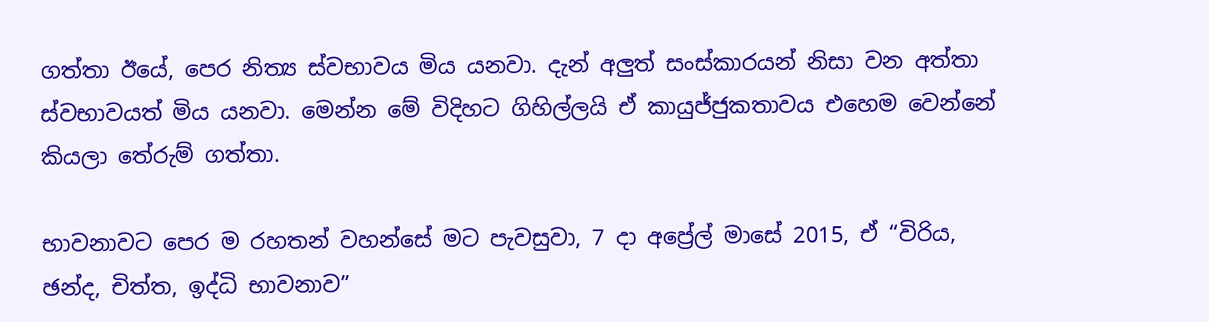ගත්තා ඊයේ, පෙර නිත්‍ය ස්වභාවය මිය යනවා. දැන් අලුත් සංස්කාරයන් නිසා වන අත්තා ස්වභාවයත් මිය යනවා. මෙන්න මේ විදිහට ගිහිල්ලයි ඒ කායුජ්ජුකතාවය එහෙම වෙන්නේ කියලා තේරුම් ගත්තා.

භාවනාවට පෙර ම රහතන් වහන්සේ මට පැවසුවා, 7 දා අප්‍රේල් මාසේ 2015, ඒ “විරිය, ඡන්ද, චිත්ත, ඉද්ධි භාවනාව”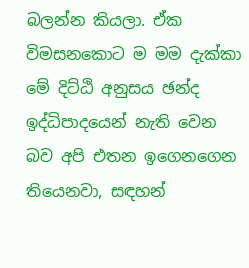බලන්න කියලා. ඒක විමසනකොට ම මම දැක්කා මේ දිට්ඨි අනුසය ඡන්ද ඉද්ධිපාදයෙන් නැති වෙන බව අපි එතන ඉගෙනගෙන තියෙනවා, සඳහන්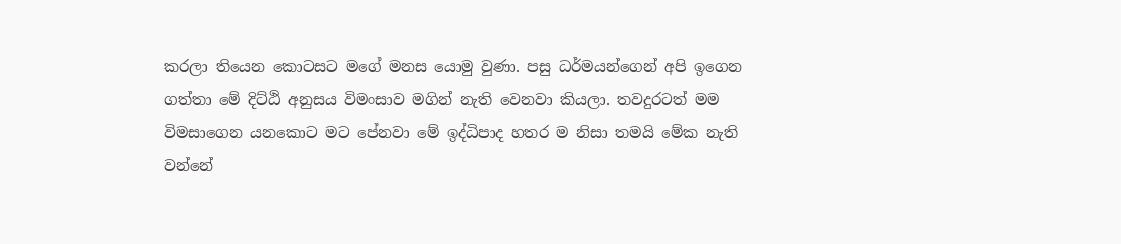කරලා තියෙන කොටසට මගේ මනස යොමු වුණා. පසු ධර්මයන්ගෙන් අපි ඉගෙන ගත්තා මේ දිට්ඨි අනුසය විමංසාව මගින් නැති වෙනවා කියලා. තවදුරටත් මම විමසාගෙන යනකොට මට පේනවා මේ ඉද්ධිපාද හතර ම නිසා තමයි මේක නැති වන්නේ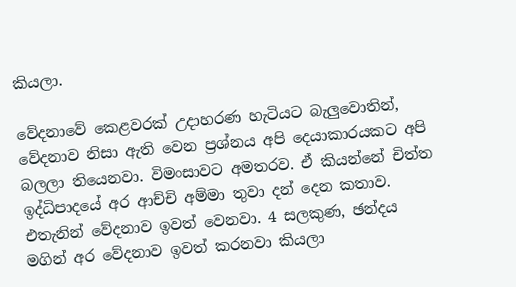කියලා.

වේදනාවේ කෙළවරක් උදාහරණ හැටියට බැලුවොතින්, වේදනාව නිසා ඇති වෙන ප්‍රශ්නය අපි දෙයාකාරයකට අපි බලලා තියෙනවා. විමංසාවට අමතරව. ඒ කියන්නේ චිත්ත ඉද්ධිපාදයේ අර ආච්චි අම්මා තුවා දන් දෙන කතාව. එතැනින් වේදනාව ඉවත් වෙනවා. 4 සලකුණ, ඡන්දය මගින් අර වේදනාව ඉවත් කරනවා කියලා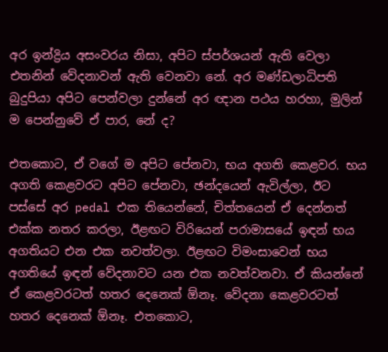අර ඉන්ද්‍රිය අසංවරය නිසා, අපිට ස්පර්ශයන් ඇති වෙලා එතනින් වේදනාවන් ඇති වෙනවා නේ. අර මණ්ඩලාධිපති බුදුපියා අපිට පෙන්වලා දුන්නේ අර ඥාන පථය හරහා, මුලින් ම පෙන්නුවේ ඒ පාර, නේ ද?

එතකොට, ඒ වගේ ම අපිට පේනවා, භය අගති කෙළවර. භය අගති කෙළවරට අපිට පේනවා, ඡන්දයෙන් ඇවිල්ලා, ඊට පස්සේ අර pedal එක තියෙන්නේ, චිත්තයෙන් ඒ දෙන්නත් එක්ක නතර කරලා, ඊළඟට විරියෙන් පරාමාසයේ ඉඳන් භය අගතියට එන එක නවත්වලා. ඊළඟට විමංසාවෙන් භය අගතියේ ඉඳන් වේදනාවට යන එක නවත්වනවා. ඒ කියන්නේ ඒ කෙළවරටත් හතර දෙනෙක් ඕනෑ. වේදනා කෙළවරටත් හතර දෙනෙක් ඕනෑ. එතකොට,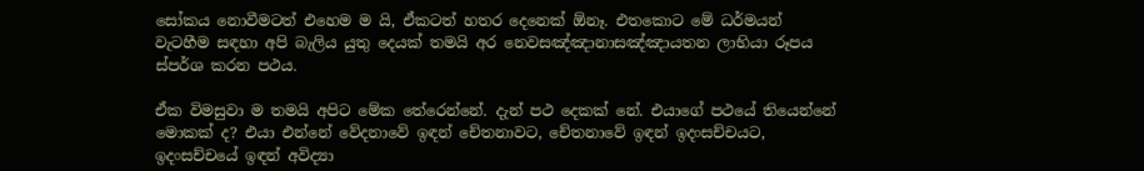සෝකය නොවීමටත් එහෙම ම යි, ඒකටත් හතර දෙනෙක් ඕනෑ. එතකොට මේ ධර්මයන් වැටහීම සඳහා අපි බැලිය යුතු දෙයක් තමයි අර නෙවසඤ්ඤානාසඤ්ඤායතන ලාභියා රූපය ස්පර්ශ කරන පථය.

ඒක විමසුවා ම තමයි අපිට මේක තේරෙන්නේ. දැන් පථ දෙකක් නේ. එයාගේ පථයේ තියෙන්නේ මොකක් ද? එයා එන්නේ වේදනාවේ ඉඳන් චේතනාවට, චේතනාවේ ඉඳන් ඉදංසච්චයට, ඉදංසච්චයේ ඉඳන් අවිද්‍යා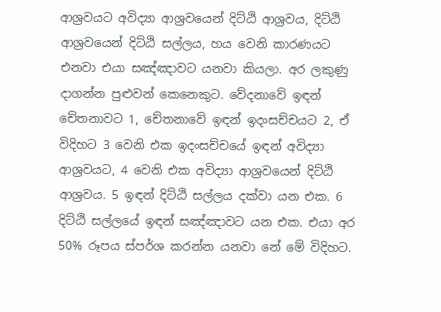ආශ්‍රවයට අවිද්‍යා ආශ්‍රවයෙන් දිට්ඨි ආශ්‍රවය, දිට්ඨි ආශ්‍රවයෙන් දිට්ඨි සල්ලය, හය වෙනි කාරණයට එනවා එයා සඤ්ඤාවට යනවා කියලා. අර ලකුණු දාගන්න පුළුවන් කෙනෙකුට. වේදනාවේ ඉඳන් චේතනාවට 1, චේතනාවේ ඉඳන් ඉදංසච්චයට 2, ඒ විදිහට 3 වෙනි එක ඉදංසච්චයේ ඉඳන් අවිද්‍යා ආශ්‍රවයට, 4 වෙනි එක අවිද්‍යා ආශ්‍රවයෙන් දිට්ඨි ආශ්‍රවය. 5 ඉඳන් දිට්ඨි සල්ලය දක්වා යන එක. 6 දිට්ඨි සල්ලයේ ඉඳන් සඤ්ඤාවට යන එක. එයා අර 50% රූපය ස්පර්ශ කරන්න යනවා නේ මේ විදිහට.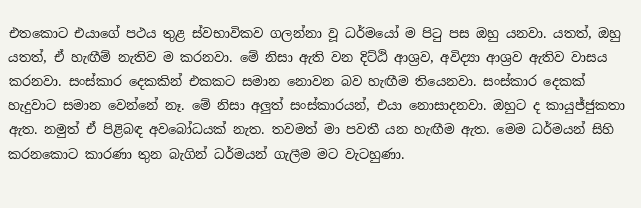එතකොට එයාගේ පථය තුළ ස්වභාවිකව ගලන්නා වූ ධර්මයෝ ම පිටු පස ඔහු යනවා. යතත්, ඔහු යතත්, ඒ හැඟීම් නැතිව ම කරනවා. මේ නිසා ඇති වන දිට්ඨි ආශ්‍රව, අවිද්‍යා ආශ්‍රව ඇතිව වාසය කරනවා. සංස්කාර දෙකකින් එකකට සමාන නොවන බව හැඟීම තියෙනවා. සංස්කාර දෙකක් හැදුවාට සමාන වෙන්නේ නෑ. මේ නිසා අලුත් සංස්කාරයන්, එයා නොසාදනවා. ඔහුට ද කායුජ්ජුකතා ඇත. නමුත් ඒ පිළිබඳ අවබෝධයක් නැත. තවමත් මා පවතී යන හැඟීම ඇත. මෙම ධර්මයන් සිහි කරනකොට කාරණා තුන බැගින් ධර්මයන් ගැලීම මට වැටහුණා.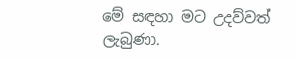මේ සඳහා මට උදව්වත් ලැබුණා.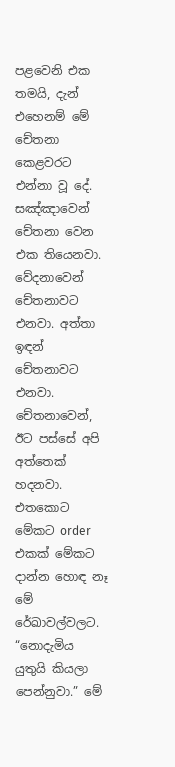පළවෙනි එක තමයි, දැන් එහෙනම් මේ චේතනා කෙළවරට එන්නා වූ දේ. සඤ්ඤාවෙන් චේතනා වෙන එක තියෙනවා. වේදනාවෙන් චේතනාවට එනවා. අත්තා ඉඳන් චේතනාවට එනවා. චේතනාවෙන්, ඊට පස්සේ අපි අත්තෙක් හදනවා. එතකොට මේකට order එකක් මේකට දාන්න හොඳ නෑ මේ රේඛාවල්වලට. “නොදැමිය යුතුයි කියලා පෙන්නුවා.” මේ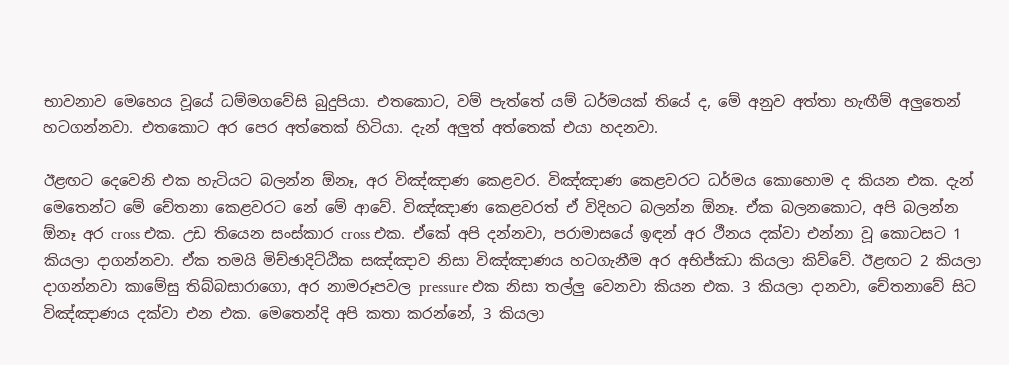භාවනාව මෙහෙය වූයේ ධම්මගවේසි බුදුපියා. එතකොට, වම් පැත්තේ යම් ධර්මයක් තියේ ද, මේ අනුව අත්තා හැඟීම් අලුතෙන් හටගන්නවා. එතකොට අර පෙර අත්තෙක් හිටියා. දැන් අලුත් අත්තෙක් එයා හදනවා.

ඊළඟට දෙවෙනි එක හැටියට බලන්න ඕනෑ, අර විඤ්ඤාණ කෙළවර. විඤ්ඤාණ කෙළවරට ධර්මය කොහොම ද කියන එක. දැන් මෙතෙන්ට මේ චේතනා කෙළවරට නේ මේ ආවේ. විඤ්ඤාණ කෙළවරත් ඒ විදිහට බලන්න ඕනෑ. ඒක බලනකොට, අපි බලන්න ඕනෑ අර cross එක. උඩ තියෙන සංස්කාර cross එක. ඒකේ අපි දන්නවා, පරාමාසයේ ඉඳන් අර ථීනය දක්වා එන්නා වූ කොටසට 1 කියලා දාගන්නවා. ඒක තමයි මිච්ඡාදිට්ඨික සඤ්ඤාව නිසා විඤ්ඤාණය හටගැනීම අර අභිජ්ඣා කියලා කිව්වේ. ඊළඟට 2 කියලා දාගන්නවා කාමේසු තිබ්‌බසාරාගො, අර නාමරූපවල pressure එක නිසා තල්ලු වෙනවා කියන එක. 3 කියලා දානවා, චේතනාවේ සිට විඤ්ඤාණය දක්වා එන එක. මෙතෙන්දි අපි කතා කරන්නේ, 3 කියලා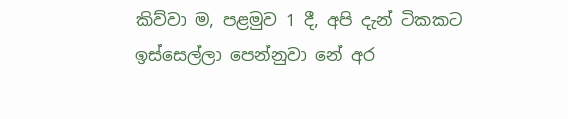කිව්වා ම, පළමුව 1 දී, අපි දැන් ටිකකට ඉස්සෙල්ලා පෙන්නුවා නේ අර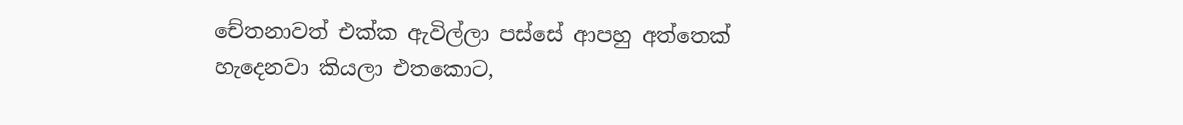චේතනාවත් එක්ක ඇවිල්ලා පස්සේ ආපහු අත්තෙක් හැදෙනවා කියලා එතකොට,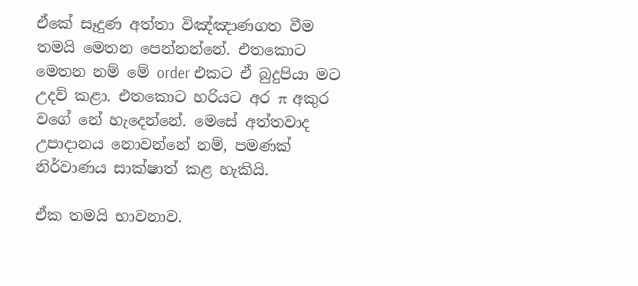ඒකේ සෑදුණ අත්තා විඤ්ඤාණගත වීම තමයි මෙතන පෙන්නන්නේ. එතකොට මෙතන නම් මේ order එකට ඒ බුදුපියා මට උදව් කළා. එතකොට හරියට අර π අකුර වගේ නේ හැදෙන්නේ. මෙසේ අත්තවාද උපාදානය නොවන්නේ නම්, පමණක් නිර්වාණය සාක්ෂාත් කළ හැකියි.

ඒක තමයි භාවනාව.